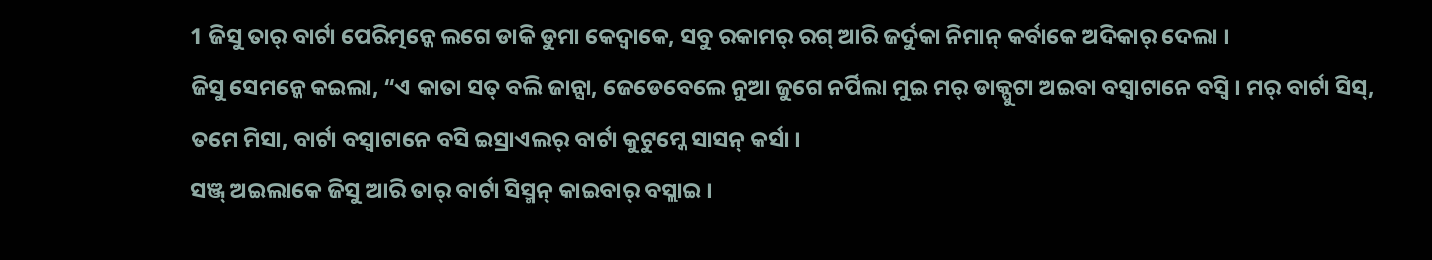1 ଜିସୁ ତାର୍ ବାର୍ଟା ପେରିତ୍ମନ୍କେ ଲଗେ ଡାକି ଡୁମା କେଦ୍ବାକେ, ସବୁ ରକାମର୍ ରଗ୍ ଆରି ଜର୍ଦୁକା ନିମାନ୍ କର୍ବାକେ ଅଦିକାର୍ ଦେଲା ।
ଜିସୁ ସେମନ୍କେ କଇଲା, “ଏ କାତା ସତ୍ ବଲି ଜାନ୍ସା, ଜେଡେବେଲେ ନୁଆ ଜୁଗେ ନର୍ପିଲା ମୁଇ ମର୍ ଡାକ୍ପୁଟା ଅଇବା ବସ୍ବାଟାନେ ବସ୍ବି । ମର୍ ବାର୍ଟା ସିସ୍, ତମେ ମିସା, ବାର୍ଟା ବସ୍ବାଟାନେ ବସି ଇସ୍ରାଏଲର୍ ବାର୍ଟା କୁଟୁମ୍କେ ସାସନ୍ କର୍ସା ।
ସଞ୍ଜ୍ ଅଇଲାକେ ଜିସୁ ଆରି ତାର୍ ବାର୍ଟା ସିସ୍ମନ୍ କାଇବାର୍ ବସ୍ଲାଇ ।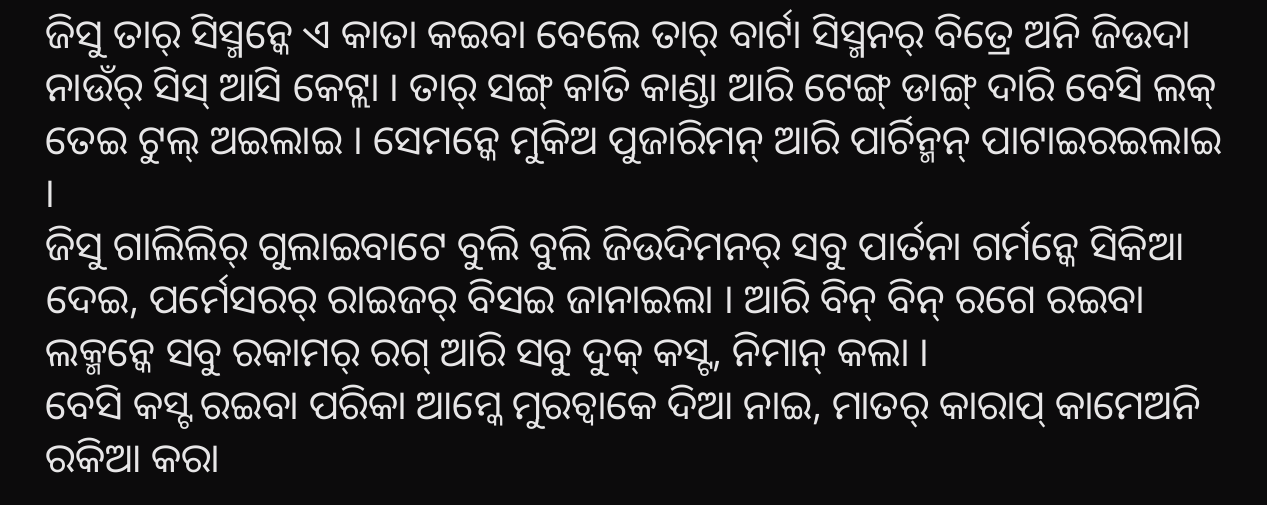ଜିସୁ ତାର୍ ସିସ୍ମନ୍କେ ଏ କାତା କଇବା ବେଲେ ତାର୍ ବାର୍ଟା ସିସ୍ମନର୍ ବିତ୍ରେ ଅନି ଜିଉଦା ନାଉଁର୍ ସିସ୍ ଆସି କେଟ୍ଲା । ତାର୍ ସଙ୍ଗ୍ କାତି କାଣ୍ଡା ଆରି ଟେଙ୍ଗ୍ ଡାଙ୍ଗ୍ ଦାରି ବେସି ଲକ୍ ତେଇ ଟୁଲ୍ ଅଇଲାଇ । ସେମନ୍କେ ମୁକିଅ ପୁଜାରିମନ୍ ଆରି ପାର୍ଚିନ୍ମନ୍ ପାଟାଇରଇଲାଇ ।
ଜିସୁ ଗାଲିଲିର୍ ଗୁଲାଇବାଟେ ବୁଲି ବୁଲି ଜିଉଦିମନର୍ ସବୁ ପାର୍ତନା ଗର୍ମନ୍କେ ସିକିଆ ଦେଇ, ପର୍ମେସରର୍ ରାଇଜର୍ ବିସଇ ଜାନାଇଲା । ଆରି ବିନ୍ ବିନ୍ ରଗେ ରଇବା ଲକ୍ମନ୍କେ ସବୁ ରକାମର୍ ରଗ୍ ଆରି ସବୁ ଦୁକ୍ କସ୍ଟ, ନିମାନ୍ କଲା ।
ବେସି କସ୍ଟ ରଇବା ପରିକା ଆମ୍କେ ମୁରଚ୍ବାକେ ଦିଆ ନାଇ, ମାତର୍ କାରାପ୍ କାମେଅନି ରକିଆ କରା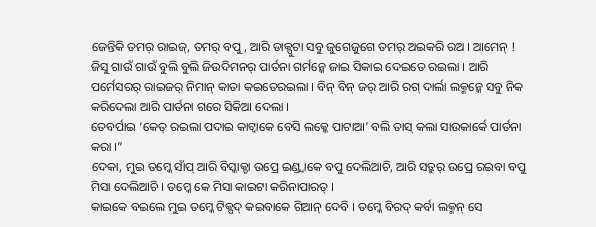ଜେନ୍ତିକି ତମର୍ ରାଇଜ୍, ତମର୍ ବପୁ, ଆରି ଡାକ୍ପୁଟା ସବୁ ଜୁଗେଜୁଗେ ତମର୍ ଅଇକରି ରଅ । ଆମେନ୍ !
ଜିସୁ ଗାଉଁ ଗାଉଁ ବୁଲି ବୁଲି ଜିଉଦିମନର୍ ପାର୍ତନା ଗର୍ମନ୍କେ ଜାଇ ସିକାଇ ଦେଇତେ ରଇଲା । ଆରି ପର୍ମେସରର୍ ରାଇଜର୍ ନିମାନ୍ କାତା କଇତେରଇଲା । ବିନ୍ ବିନ୍ ଜର୍ ଆରି ରଗ୍ ଦାର୍ଲା ଲକ୍ମନ୍କେ ସବୁ ନିକ କରିଦେଲା ଆରି ପାର୍ତନା ଗରେ ସିକିଆ ଦେଲା ।
ତେବର୍ପାଇ ‘କେତ୍ ରଇଲା ପଦାଇ କାଟ୍ବାକେ ବେସି ଲକ୍କେ ପାଟାଆ’ ବଲି ତାସ୍ କଲା ସାଉକାର୍କେ ପାର୍ତନା କରା ।”
ଦେକା, ମୁଇ ତମ୍କେ ସାଁପ୍ ଆରି ବିସ୍କାକ୍ଡା ଉପ୍ରେ ଇଣ୍ଡ୍ବାକେ ବପୁ ଦେଲିଆଚି, ଆରି ସତ୍ରୁର୍ ଉପ୍ରେ ରଇବା ବପୁ ମିସା ଦେଲିଆଚି । ତମ୍କେ କେ ମିସା କାଇଟା କରିନାପାରତ୍ ।
କାଇକେ ବଇଲେ ମୁଇ ତମ୍କେ ଟିକ୍ପଦ୍ କଇବାକେ ଗିଆନ୍ ଦେବି । ତମ୍କେ ବିରଦ୍ କର୍ବା ଲକ୍ମନ୍ ସେ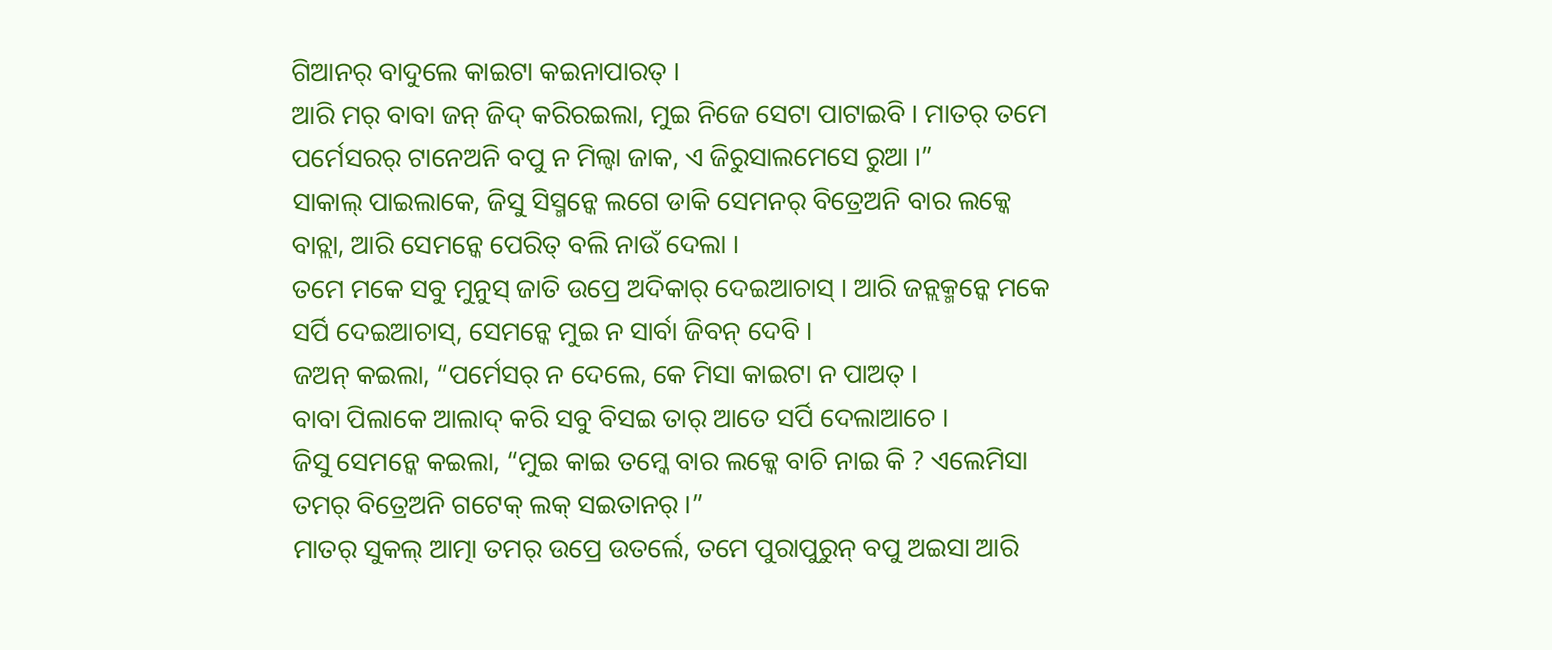ଗିଆନର୍ ବାଦୁଲେ କାଇଟା କଇନାପାରତ୍ ।
ଆରି ମର୍ ବାବା ଜନ୍ ଜିଦ୍ କରିରଇଲା, ମୁଇ ନିଜେ ସେଟା ପାଟାଇବି । ମାତର୍ ତମେ ପର୍ମେସରର୍ ଟାନେଅନି ବପୁ ନ ମିଲ୍ବା ଜାକ, ଏ ଜିରୁସାଲମେସେ ରୁଆ ।”
ସାକାଲ୍ ପାଇଲାକେ, ଜିସୁ ସିସ୍ମନ୍କେ ଲଗେ ଡାକି ସେମନର୍ ବିତ୍ରେଅନି ବାର ଲକ୍କେ ବାଚ୍ଲା, ଆରି ସେମନ୍କେ ପେରିତ୍ ବଲି ନାଉଁ ଦେଲା ।
ତମେ ମକେ ସବୁ ମୁନୁସ୍ ଜାତି ଉପ୍ରେ ଅଦିକାର୍ ଦେଇଆଚାସ୍ । ଆରି ଜନ୍ଲକ୍ମନ୍କେ ମକେ ସର୍ପି ଦେଇଆଚାସ୍, ସେମନ୍କେ ମୁଇ ନ ସାର୍ବା ଜିବନ୍ ଦେବି ।
ଜଅନ୍ କଇଲା, “ପର୍ମେସର୍ ନ ଦେଲେ, କେ ମିସା କାଇଟା ନ ପାଅତ୍ ।
ବାବା ପିଲାକେ ଆଲାଦ୍ କରି ସବୁ ବିସଇ ତାର୍ ଆତେ ସର୍ପି ଦେଲାଆଚେ ।
ଜିସୁ ସେମନ୍କେ କଇଲା, “ମୁଇ କାଇ ତମ୍କେ ବାର ଲକ୍କେ ବାଚି ନାଇ କି ? ଏଲେମିସା ତମର୍ ବିତ୍ରେଅନି ଗଟେକ୍ ଲକ୍ ସଇତାନର୍ ।”
ମାତର୍ ସୁକଲ୍ ଆତ୍ମା ତମର୍ ଉପ୍ରେ ଉତର୍ଲେ, ତମେ ପୁରାପୁରୁନ୍ ବପୁ ଅଇସା ଆରି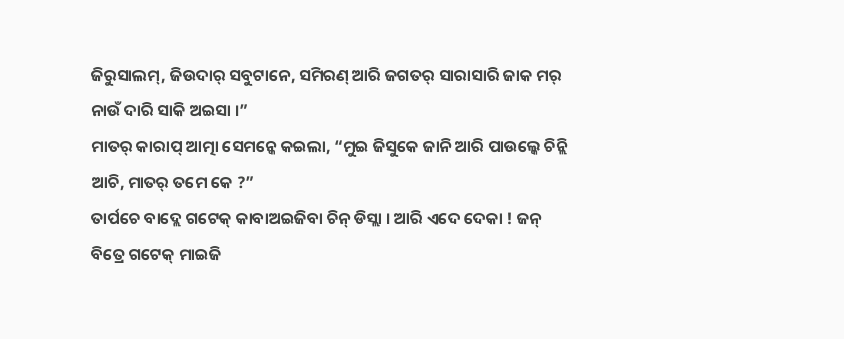ଜିରୁସାଲମ୍, ଜିଉଦାର୍ ସବୁଟାନେ, ସମିରଣ୍ ଆରି ଜଗତର୍ ସାରାସାରି ଜାକ ମର୍ ନାଉଁ ଦାରି ସାକି ଅଇସା ।”
ମାତର୍ କାରାପ୍ ଆତ୍ମା ସେମନ୍କେ କଇଲା, “ମୁଇ ଜିସୁକେ ଜାନି ଆରି ପାଉଲ୍କେ ଚିନ୍ଲି ଆଚି, ମାତର୍ ତମେ କେ ?”
ତାର୍ପଚେ ବାଦ୍ଲେ ଗଟେକ୍ କାବାଅଇଜିବା ଚିନ୍ ଡିସ୍ଲା । ଆରି ଏଦେ ଦେକା ! ଜନ୍ ବିତ୍ରେ ଗଟେକ୍ ମାଇଜି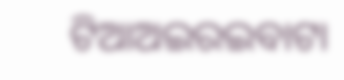ଟିଆଅଇରଇବାଟା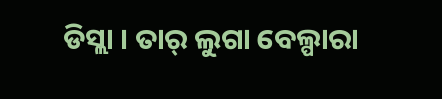ଡିସ୍ଲା । ତାର୍ ଲୁଗା ବେଲ୍ପାରା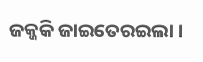ଜକ୍ଜକି ଜାଇତେରଇଲା ।